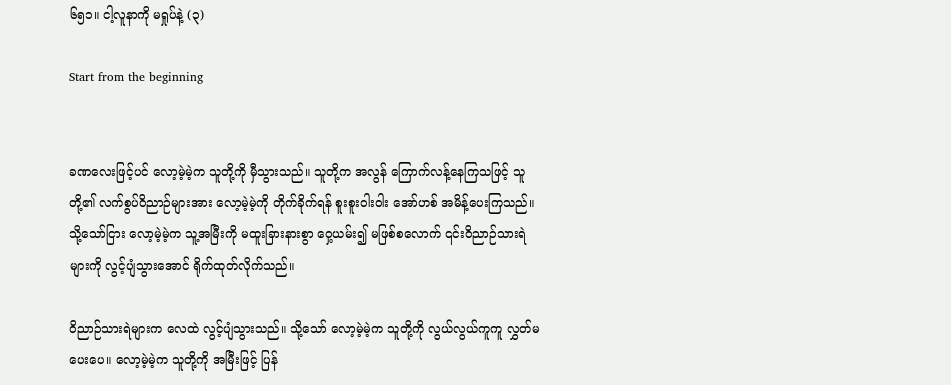၆၅၁။ ငါ့လူနာကို မရှုပ်နဲ့ (၃)

Start from the beginning


ခဏလေးဖြင့်ပင် လော့မဲ့မဲ့က သူတို့ကို မှီသွားသည်။ သူတို့က အလွန် ကြောက်လန့်နေကြသဖြင့် သူတို့၏ လက်စွပ်ဝိညာဉ်များအား လော့မဲ့မဲ့ကို တိုက်ခိုက်ရန် စူးစူးဝါးဝါး အော်ဟစ် အမိန့်ပေးကြသည်။ သို့သော်ငြား လော့မဲ့မဲ့က သူ့အမြီးကို မထူးခြားနားစွာ ဝှေ့ယမ်း၍ မဖြစ်စလောက် ၎င်းဝိညာဉ်သားရဲများကို လွင့်ပျံသွားအောင် ရိုက်ထုတ်လိုက်သည်။

ဝိညာဉ်သားရဲများက လေထဲ လွင့်ပျံသွားသည်။ သို့သော် လော့မဲ့မဲ့က သူတို့ကို လွယ်လွယ်ကူကူ လွှတ်မပေးပေ။ လော့မဲ့မဲ့က သူတို့ကို အမြီးဖြင့် ပြန်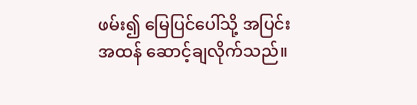ဖမ်း၍ မြေပြင်ပေါ်သို့ အပြင်းအထန် ဆောင့်ချလိုက်သည်။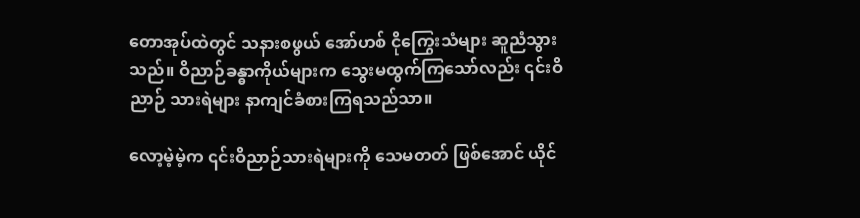တောအုပ်ထဲတွင် သနားစဖွယ် အော်ဟစ် ငိုကြွေးသံများ ဆူညံသွားသည်။ ဝိညာဉ်ခန္ဓာကိုယ်များက သွေးမထွက်ကြသော်လည်း ၎င်းဝိညာဉ် သားရဲများ နာကျင်ခံစားကြရသည်သာ။

လော့မဲ့မဲ့က ၎င်းဝိညာဉ်သားရဲများကို သေမတတ် ဖြစ်အောင် ယိုင်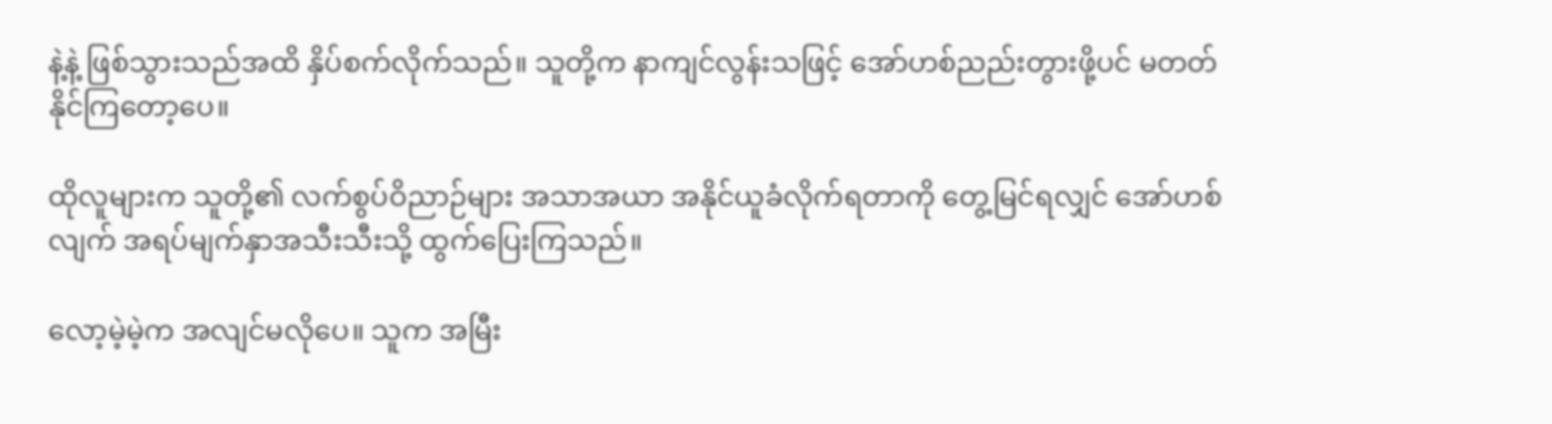နဲ့နဲ့ ဖြစ်သွားသည်အထိ နှိပ်စက်လိုက်သည်။ သူတို့က နာကျင်လွန်းသဖြင့် အော်ဟစ်ညည်းတွားဖို့ပင် မတတ်နိုင်ကြတော့ပေ။

ထိုလူများက သူတို့၏ လက်စွပ်ဝိညာဉ်များ အသာအယာ အနိုင်ယူခံလိုက်ရတာကို တွေ့မြင်ရလျှင် အော်ဟစ်လျက် အရပ်မျက်နှာအသီးသီးသို့ ထွက်ပြေးကြသည်။

လော့မဲ့မဲ့က အလျင်မလိုပေ။ သူက အမြီး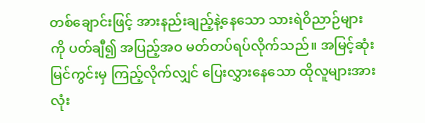တစ်ချောင်းဖြင့် အားနည်းချည့်နဲ့နေသော သားရဲဝိညာဉ်များကို ပတ်ချီ၍ အပြည့်အဝ မတ်တပ်ရပ်လိုက်သည်။ အမြင့်ဆုံး မြင်ကွင်းမှ ကြည့်လိုက်လျှင် ပြေးလွှားနေသော ထိုလူများအားလုံး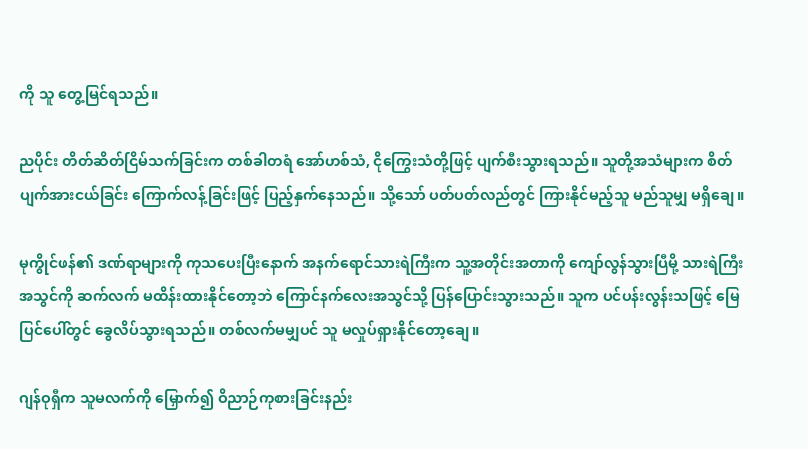ကို သူ တွေ့မြင်ရသည်။

ညပိုင်း တိတ်ဆိတ်ငြိမ်သက်ခြင်းက တစ်ခါတရံ အော်ဟစ်သံ, ငိုကြွေးသံတို့ဖြင့် ပျက်စီးသွားရသည်။ သူတို့အသံများက စိတ်ပျက်အားငယ်ခြင်း‌ ကြောက်လန့်ခြင်းဖြင့် ပြည့်နှက်နေသည်။ သို့သော် ပတ်ပတ်လည်တွင် ကြားနိုင်မည့်သူ မည်သူမျှ မရှိချေ။

မုကွိုင်ဖန်၏ ဒဏ်ရာများကို ကုသပေးပြီးနောက် အနက်ရောင်သားရဲကြီးက သူ့အတိုင်းအတာကို ကျော်လွန်သွားပြီမို့ သားရဲကြီးအသွင်ကို ဆက်လက် မထိန်းထားနိုင်တော့ဘဲ ကြောင်နက်လေးအသွင်သို့ ပြန်ပြောင်းသွားသည်။ သူက ပင်ပန်းလွန်းသဖြင့် မြေပြင်ပေါ်တွင် ခွေလိပ်သွားရသည်။ တစ်လက်မမျှပင် သူ မလှုပ်ရှားနိုင်တော့ချေ။

ဂျန်ဝုရှီက သူမလက်ကို မြှောက်၍ ဝိညာဉ်ကုစားခြင်းနည်း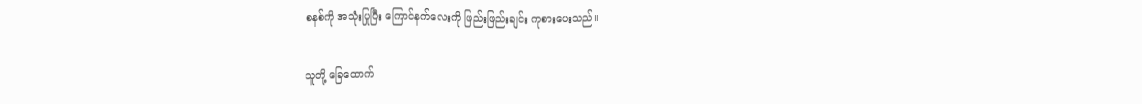စနစ်ကို အသုံးပြုပြီး ကြောင်နက်လေးကို ဖြည်းဖြည်းချင်း ကုစားပေးသည်။

သူတို့ ခြေထောက်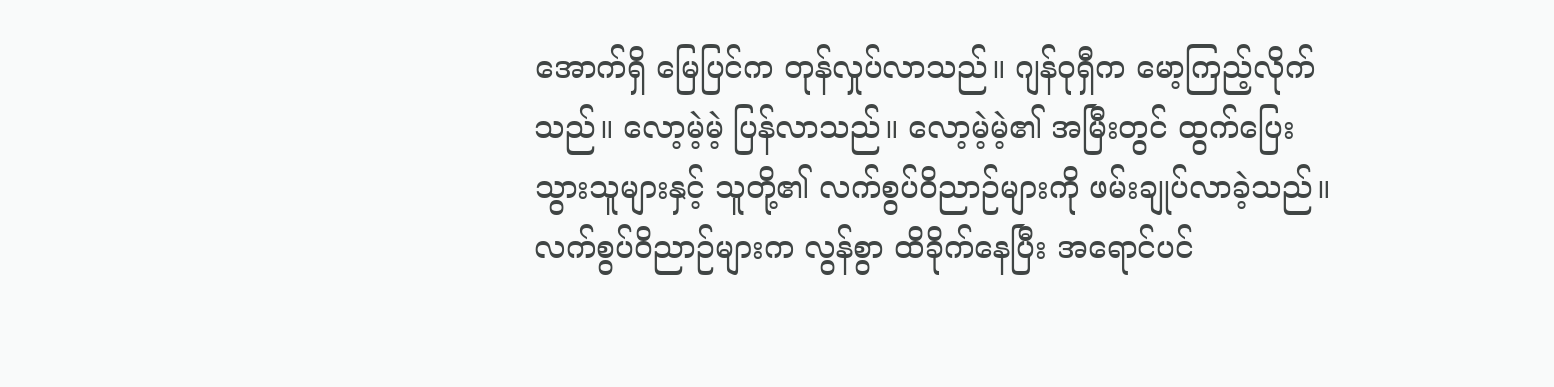အောက်ရှိ မြေပြင်က တုန်လှုပ်လာသည်။ ဂျန်ဝုရှီက မော့ကြည့်လိုက်သည်။ လော့မဲ့မဲ့ ပြန်လာသည်။ လော့မဲ့မဲ့၏ အမြီးတွင် ထွက်ပြေးသွားသူများနှင့် သူတို့၏ လက်စွပ်ဝိညာဉ်များကို ဖမ်းချုပ်လာခဲ့သည်။ လက်စွပ်ဝိညာဉ်များက လွန်စွာ ထိခိုက်နေပြီး အရောင်ပင်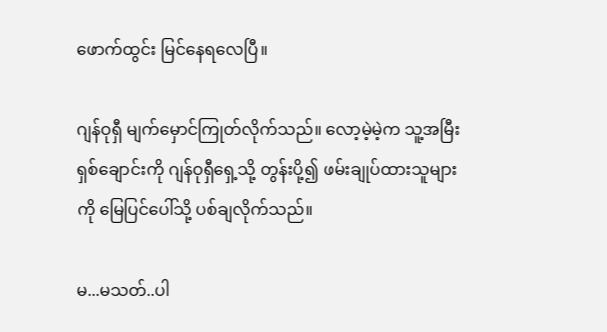ဖောက်ထွင်း မြင်နေရလေပြီ။

ဂျန်ဝုရှီ မျက်မှောင်ကြုတ်လိုက်သည်။ လော့မဲ့မဲ့က သူ့အမြီး ရှစ်ချောင်းကို ဂျန်ဝုရှီရှေ့သို့ တွန်းပို့၍ ဖမ်းချုပ်ထားသူများကို မြေပြင်ပေါ်သို့ ပစ်ချလိုက်သည်။

မ...မသတ်..ပါ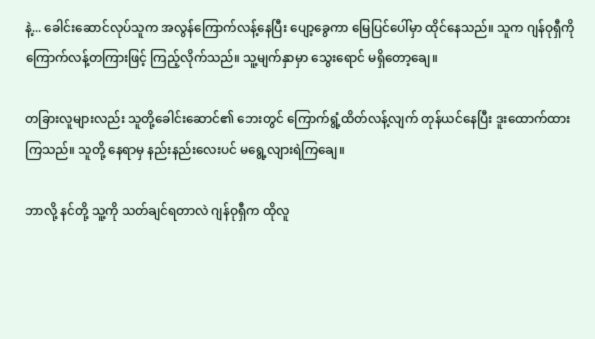နဲ့... ခေါင်းဆောင်လုပ်သူက အလွန်ကြောက်လန့်နေပြီး ပျော့ခွေကာ မြေပြင်ပေါ်မှာ ထိုင်နေသည်။ သူက ဂျန်ဝုရှီကို ကြောက်လန့်တကြားဖြင့် ကြည့်လိုက်သည်။ သူ့မျက်နှာမှာ သွေးရောင် မရှိတော့ချေ။

တခြားလူများလည်း သူတို့ခေါင်းဆောင်၏ ဘေးတွင် ကြောက်ရွံ့ထိတ်လန့်လျက် တုန်ယင်နေပြီး ဒူးထောက်ထားကြသည်။ သူတို့ နေရာမှ နည်းနည်းလေးပင် မရွေ့လျားရဲကြချေ။

ဘာလို့ နင်တို့ သူ့ကို သတ်ချင်ရတာလဲ ဂျန်ဝုရှီက ထိုလူ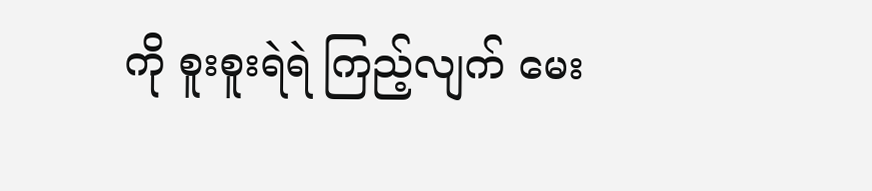ကို စူးစူးရဲရဲ ကြည့်လျက် မေး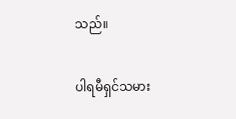သည်။

ပါရမီရှင်သမား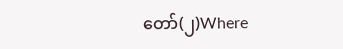တော်(၂)Where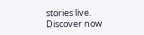stories live. Discover now